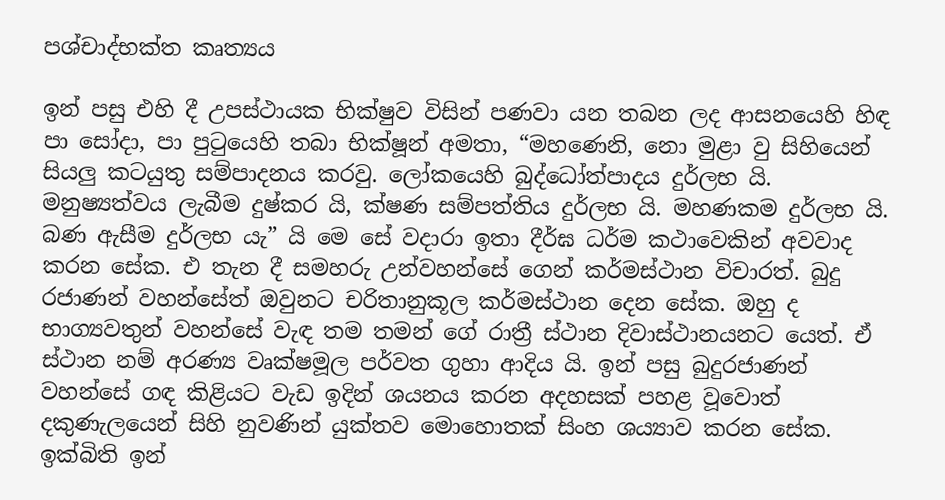පශ්චාද්භක්ත කෘත්‍යය

ඉන් පසු එහි දී උපස්ථායක භික්ෂුව විසින් පණවා යන තබන ලද ආසනයෙහි හිඳ පා සෝදා, පා පුටුයෙහි තබා භික්ෂූන් අමතා, “මහණෙනි, නො මුළා වු සිහියෙන් සියලු කටයුතු සම්පාදනය කරවු. ලෝකයෙහි බුද්ධෝත්පාදය දුර්ලභ යි. මනුෂ්‍යත්වය ලැබීම දුෂ්කර යි, ක්ෂණ සම්පත්තිය දුර්ලභ යි. මහණකම දුර්ලභ යි. බණ ඇසීම දුර්ලභ යැ” යි මෙ සේ වදාරා ඉතා දීර්ඝ ධර්ම කථාවෙකින් අවවාද කරන සේක. එ තැන දී සමහරු උන්වහන්සේ ගෙන් කර්මස්ථාන විචාරත්. බුදු රජාණන් වහන්සේත් ඔවුනට චරිතානුකූල කර්මස්ථාන දෙන සේක. ඔහු ද භාග්‍යවතුන් වහන්සේ වැඳ තම තමන් ගේ රාත්‍රී ස්ථාන දිවාස්ථානයනට යෙත්. ඒ ස්ථාන නම් අරණ්‍ය වෘක්ෂමූල පර්වත ගුහා ආදිය යි. ඉන් පසු බුදුරජාණන් වහන්සේ ගඳ කිළියට වැඩ ඉදින් ශයනය කරන අදහසක් පහළ වූවොත් දකුණැලයෙන් සිහි නුවණින් යුක්තව මොහොතක් සිංහ ශය්‍යාව කරන සේක. ඉක්බිති ඉන්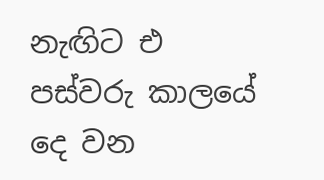නැඟිට එ පස්වරු කාලයේ දෙ වන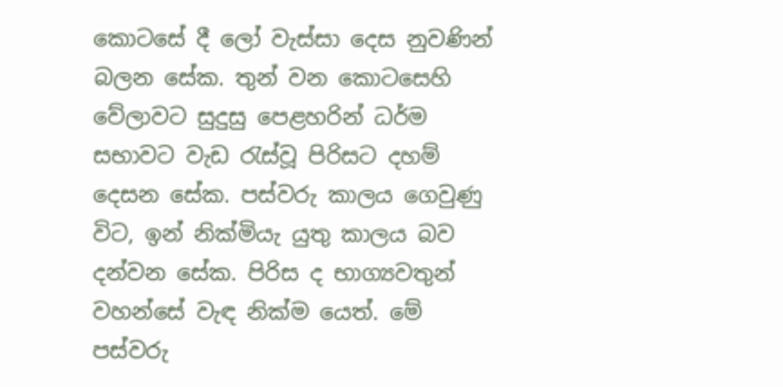කොටසේ දී ලෝ වැස්සා දෙස නුවණින් බලන සේක. තුන් වන කොටසෙහි වේලාවට සුදුසු පෙළහරින් ධර්ම සභාවට වැඩ රැස්වූ පිරිසට දහම් දෙසන සේක. පස්වරු කාලය ගෙවුණු විට, ඉන් නික්මියැ යුතු කාලය බව දන්වන සේක. පිරිස ද භාග්‍යවතුන් වහන්සේ වැඳ නික්ම යෙත්. මේ පස්වරු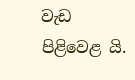වැඩ පිළිවෙළ යි.